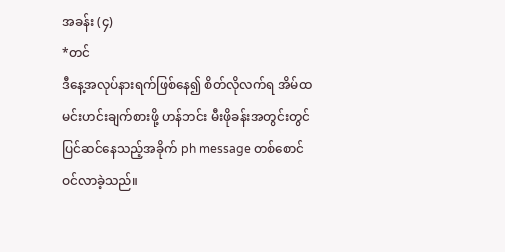အခန်း (၄)
*တင်
ဒီနေ့အလုပ်နားရက်ဖြစ်နေ၍ စိတ်လိုလက်ရ အိမ်ထမင်းဟင်းချက်စားဖို့ ဟန်ဘင်း မီးဖိုခန်းအတွင်းတွင် ပြင်ဆင်နေသည့်အခိုက် ph message တစ်စောင် ဝင်လာခဲ့သည်။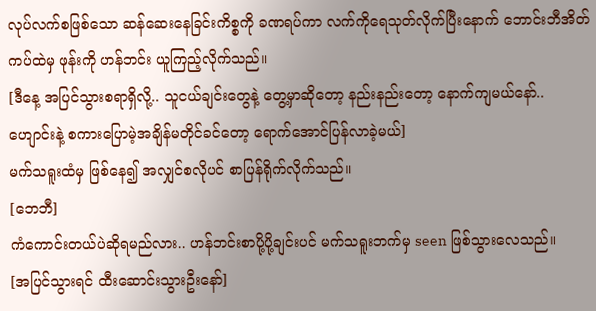လုပ်လက်စဖြစ်သော ဆန်ဆေးနေခြင်းကိစ္စကို ခဏရပ်ကာ လက်ကိုရေသုတ်လိုက်ပြီးနောက် ဘောင်းဘီအိတ်ကပ်ထဲမှ ဖုန်းကို ဟန်ဘင်း ယူကြည့်လိုက်သည်။
[ဒီနေ့ အပြင်သွားစရာရှိလို့.. သူငယ်ချင်းတွေနဲ့ တွေ့မှာဆိုတော့ နည်းနည်းတော့ နောက်ကျမယ်နော်.. ဟျောင်းနဲ့ စကားပြောမဲ့အချိန်မတိုင်ခင်တော့ ရောက်အောင်ပြန်လာခဲ့မယ်]
မက်သရူးထံမှ ဖြစ်နေ၍ အလျှင်စလိုပင် စာပြန်ရိုက်လိုက်သည်။
[ဘေဘီ]
ကံကောင်းတယ်ပဲဆိုရမည်လား.. ဟန်ဘင်းစာပို့ပို့ချင်းပင် မက်သရူးဘက်မှ seen ဖြစ်သွားလေသည်။
[အပြင်သွားရင် ထီးဆောင်းသွားဦးနော်]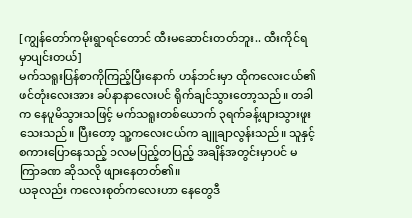[ကျွန်တော်ကမိုးရွာရင်တောင် ထီးမဆောင်းတတ်ဘူး.. ထီးကိုင်ရမှာပျင်းတယ်]
မက်သရူးပြန်စာကိုကြည့်ပြီးနောက် ဟန်ဘင်းမှာ ထိုကလေးငယ်၏ ဖင်တုံးလေးအား ခပ်နာနာလေးပင် ရိုက်ချင်သွားတော့သည်။ တခါက နေပူမိသွားသဖြင့် မက်သရူးတစ်ယောက် ၃ရက်ခန့်ဖျားသွားဖူးသေးသည်။ ပြီးတော့ သူ့ကလေးငယ်က ချူချာလွန်းသည်။ သူနှင့် စကားပြောနေသည့် ၁လမပြည့်တပြည့် အချိန်အတွင်းမှာပင် မကြာခဏ ဆိုသလို ဖျားနေတတ်၏။
ယခုလည်း ကလေးစုတ်ကလေးဟာ နေတွေဒီ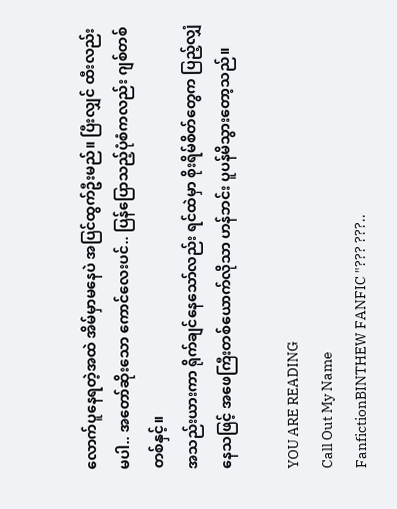လောက်ပူနေရတဲ့အထဲ အိမ်မှာမနေပဲ အပြင်ထွက်ဦးမည်။ ပြီးလျှင် ထီးလည်းမပါ.. အတော်ဆိုးသော ကောင်လေးပင်.. ပြန်ပြောသည့်ပုံစံကလည်း ဂျစ်တစ်တစ်နှင့်။
အသည်းယားကာ ရိုက်ချင်နေသော်လည်း ရင်ထဲမှာ စိုးရိမ်စိတ်တွေက ပြည့်လျှံနေသဖြင့် အဖေကြီးတစ်ယောက်လိုသာ ဟန်ဘင်း ပူပန်မိသွားတော့သည်။

YOU ARE READING
Call Out My Name
FanfictionBINTHEW FANFIC "??? ???..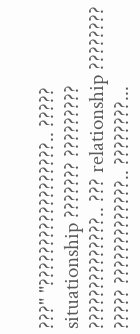???" "??????????????????.. ????? situationship ??????? ????????? ??????????????.. ??? relationship ???????? ????? ?????????????.. ????????...